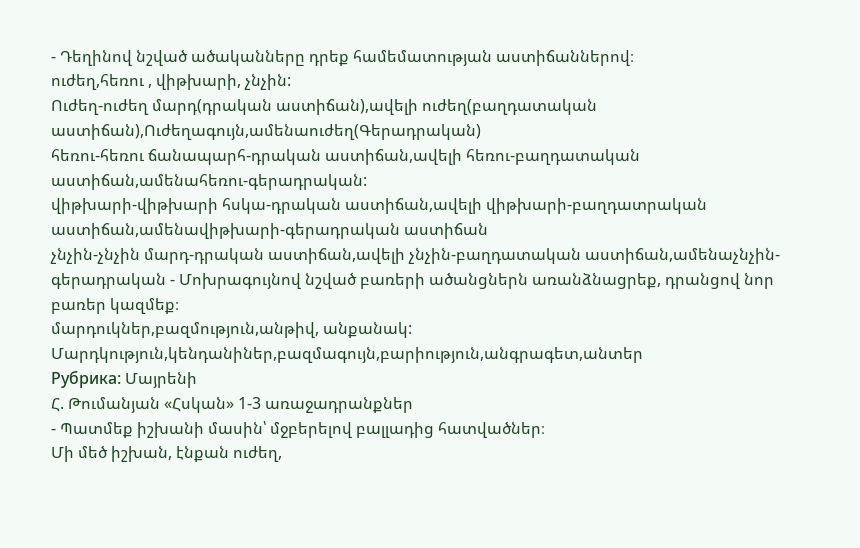- Դեղինով նշված ածականները դրեք համեմատության աստիճաններով։
ուժեղ,հեռու , վիթխարի, չնչին:
Ուժեղ-ուժեղ մարդ(դրական աստիճան),ավելի ուժեղ(բաղդատական աստիճան),Ուժեղագույն,ամենաուժեղ(Գերադրական)
հեռու-հեռու ճանապարհ-դրական աստիճան,ավելի հեռու-բաղդատական աստիճան,ամենահեռու-գերադրական:
վիթխարի-վիթխարի հսկա-դրական աստիճան,ավելի վիթխարի-բաղդատրական աստիճան,ամենավիթխարի-գերադրական աստիճան
չնչին-չնչին մարդ-դրական աստիճան,ավելի չնչին-բաղդատական աստիճան,ամենաչնչին-գերադրական - Մոխրագույնով նշված բառերի ածանցներն առանձնացրեք, դրանցով նոր բառեր կազմեք։
մարդուկներ,բազմություն,անթիվ, անքանակ:
Մարդկություն,կենդանիներ,բազմագույն,բարիություն,անգրագետ,անտեր
Рубрика: Մայրենի
Հ. Թումանյան «Հսկան» 1-3 առաջադրանքներ
- Պատմեք իշխանի մասին՝ մջբերելով բալլադից հատվածներ։
Մի մեծ իշխան, էնքան ուժեղ,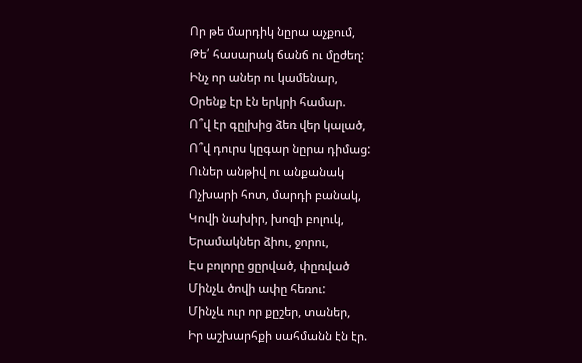Որ թե մարդիկ նըրա աչքում,
Թե՛ հասարակ ճանճ ու մըժեղ:
Ինչ որ աներ ու կամենար,
Օրենք էր էն երկրի համար.
Ո՞վ էր գըլխից ձեռ վեր կալած,
Ո՞վ դուրս կըգար նըրա դիմաց:
Ուներ անթիվ ու անքանակ
Ոչխարի հոտ, մարդի բանակ,
Կովի նախիր, խոզի բոլուկ,
Երամակներ ձիու, ջորու,
Էս բոլորը ցըրված, փըռված
Մինչև ծովի ափը հեռու:
Մինչև ուր որ քըշեր, տաներ,
Իր աշխարհքի սահմանն էն էր.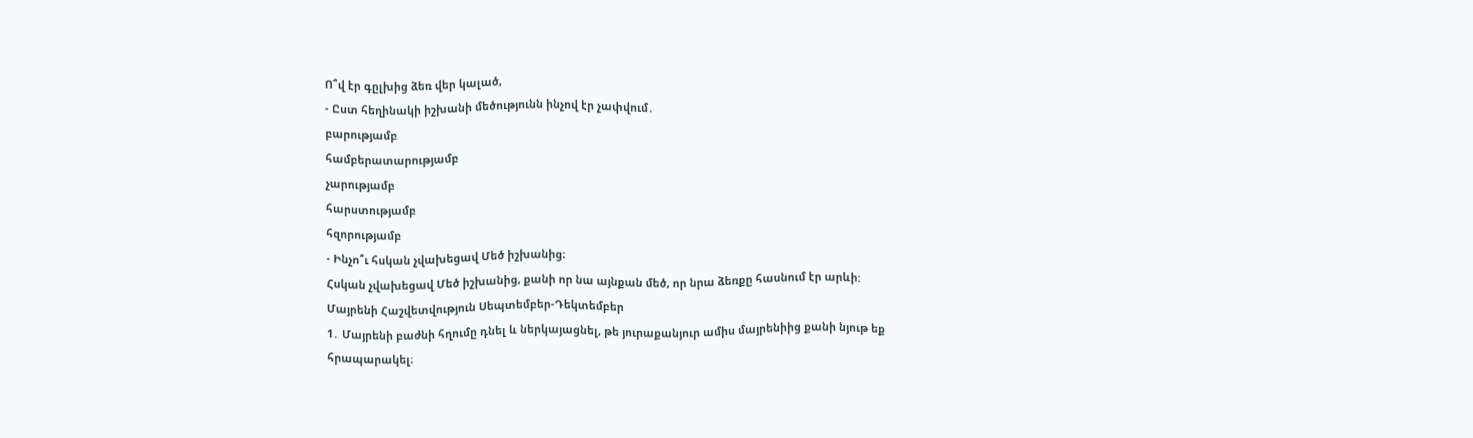Ո՞վ էր գըլխից ձեռ վեր կալած,
- Ըստ հեղինակի իշխանի մեծությունն ինչով էր չափվում․
բարությամբ
համբերատարությամբ
չարությամբ
հարստությամբ
հզորությամբ
- Ինչո՞ւ հսկան չվախեցավ Մեծ իշխանից։
Հսկան չվախեցավ Մեծ իշխանից, քանի որ նա այնքան մեծ, որ նրա ձեռքը հասնում էր արևի:
Մայրենի Հաշվետվություն Սեպտեմբեր-Դեկտեմբեր
1․ Մայրենի բաժնի հղումը դնել և ներկայացնել, թե յուրաքանյուր ամիս մայրենիից քանի նյութ եք հրապարակել։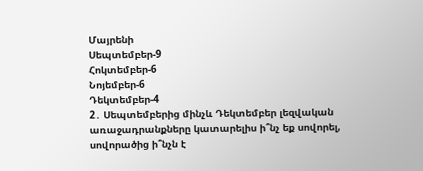Մայրենի
Սեպտեմբեր-9
Հոկտեմբեր-6
Նոյեմբեր-6
Դեկտեմբեր-4
2․ Սեպտեմբերից մինչև Դեկտեմբեր լեզվական առաջադրանքները կատարելիս ի՞նչ եք սովորել, սովորածից ի՞նչն է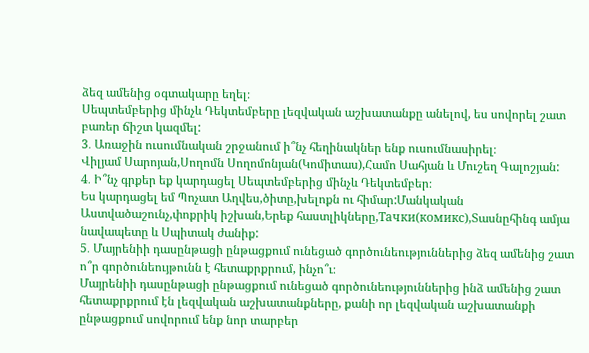ձեզ ամենից օգտակարը եղել։
Սեպտեմբերից մինչև Դեկտեմբերը լեզվական աշխատանքը անելով, ես սովորել շատ բառեր ճիշտ կազմել:
3․ Առաջին ուսումնական շրջանում ի՞նչ հեղինակներ ենք ուսումնասիրել։
Վիլյամ Սարոյան,Սողոմն Սողոմոնյան(Կոմիտաս),Համո Սահյան և Մուշեղ Գալոշյան:
4․ Ի՞նչ գրքեր եք կարդացել Սեպտեմբերից մինչև Դեկտեմբեր։
Ես կարդացել եմ Պոչատ Աղվես,ծիտը,խելոքն ու հիմար:Մանկական Աստվածաշունչ,փոքրիկ իշխան,Երեք հաստլիկները,Тачки(комикс),Տասնըհինգ ամյա նավապետը և Սպիտակ ժանիք:
5․ Մայրենիի դասընթացի ընթացքում ունեցած գործունեություններից ձեզ ամենից շատ ո՞ր գործունեույթունն է հետաքրքրում, ինչո՞ւ։
Մայրենիի դասընթացի ընթացքում ունեցած գործունեություններից ինձ ամենից շատ հետաքրքրում էն լեզվական աշխատանքները, քանի որ լեզվական աշխատանքի ընթացքում սովորում ենք նոր տարբեր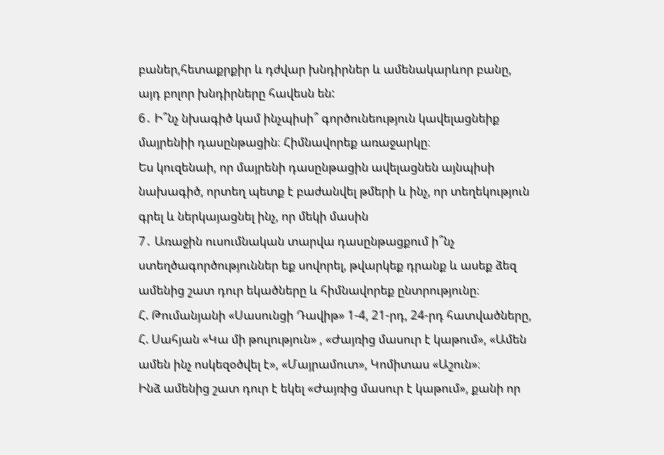բաներ,հետաքրքիր և դժվար խնդիրներ և ամենակարևոր բանը, այդ բոլոր խնդիրները հավեսն են:
6․ Ի՞նչ նխագիծ կամ ինչպիսի՞ գործունեություն կավելացնեիք մայրենիի դասընթացին։ Հիմնավորեք առաջարկը։
Ես կուզենաի, որ մայրենի դասընթացին ավելացնեն այնպիսի նախագիծ, որտեղ պետք է բաժանվել թմերի և ինչ, որ տեղեկություն գրել և ներկայացնել ինչ, որ մեկի մասին
7․ Առաջին ուսումնական տարվա դասընթացքում ի՞նչ ստեղծագործություններ եք սովորել, թվարկեք դրանք և ասեք ձեզ ամենից շատ դուր եկածները և հիմնավորեք ընտրությունը։
Հ. Թումանյանի «Սասունցի Դավիթ» 1-4, 21-րդ, 24-րդ հատվածները, Հ. Սահյան «Կա մի թուլություն» , «Ժայռից մասուր է կաթում», «Ամեն ամեն ինչ ոսկեզօծվել է», «Մայրամուտ», Կոմիտաս «Աշուն»։
Ինձ ամենից շատ դուր է եկել «Ժայռից մասուր է կաթում», քանի որ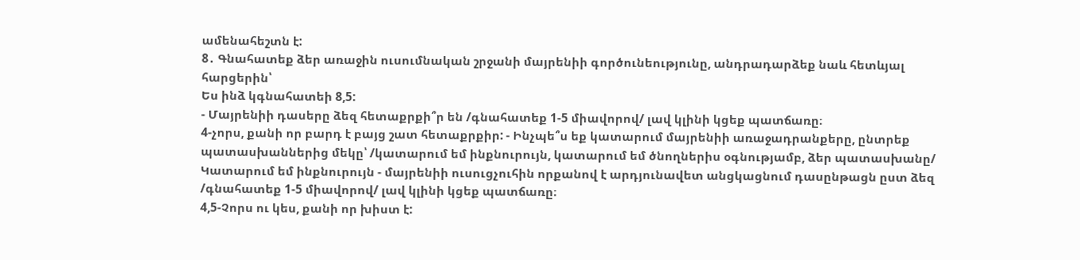ամենահեշտն է:
8․ Գնահատեք ձեր առաջին ուսումնական շրջանի մայրենիի գործունեությունը, անդրադարձեք նաև հետևյալ հարցերին՝
Ես ինձ կգնահատեի 8,5:
- Մայրենիի դասերը ձեզ հետաքրքի՞ր են /գնահատեք 1-5 միավորով/ լավ կլինի կցեք պատճառը։
4-չորս, քանի որ բարդ է բայց շատ հետաքրքիր: - Ինչպե՞ս եք կատարում մայրենիի առաջադրանքերը, ընտրեք պատասխաններից մեկը՝ /կատարում եմ ինքնուրույն, կատարում եմ ծնողներիս օգնությամբ, ձեր պատասխանը/
Կատարում եմ ինքնուրույն - մայրենիի ուսուցչուհին որքանով է արդյունավետ անցկացնում դասընթացն ըստ ձեզ /գնահատեք 1-5 միավորով/ լավ կլինի կցեք պատճառը։
4,5-Չորս ու կես, քանի որ խիստ է: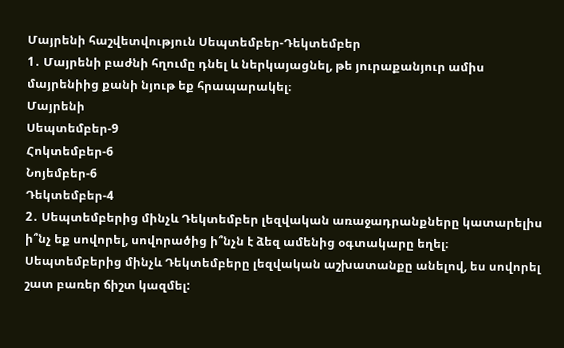Մայրենի հաշվետվություն Սեպտեմբեր-Դեկտեմբեր
1․ Մայրենի բաժնի հղումը դնել և ներկայացնել, թե յուրաքանյուր ամիս մայրենիից քանի նյութ եք հրապարակել։
Մայրենի
Սեպտեմբեր-9
Հոկտեմբեր-6
Նոյեմբեր-6
Դեկտեմբեր-4
2․ Սեպտեմբերից մինչև Դեկտեմբեր լեզվական առաջադրանքները կատարելիս ի՞նչ եք սովորել, սովորածից ի՞նչն է ձեզ ամենից օգտակարը եղել։
Սեպտեմբերից մինչև Դեկտեմբերը լեզվական աշխատանքը անելով, ես սովորել շատ բառեր ճիշտ կազմել: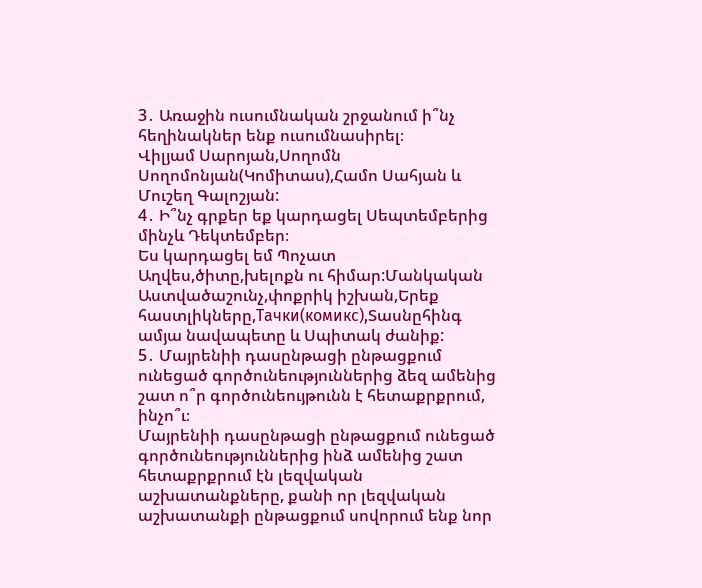3․ Առաջին ուսումնական շրջանում ի՞նչ հեղինակներ ենք ուսումնասիրել։
Վիլյամ Սարոյան,Սողոմն Սողոմոնյան(Կոմիտաս),Համո Սահյան և Մուշեղ Գալոշյան:
4․ Ի՞նչ գրքեր եք կարդացել Սեպտեմբերից մինչև Դեկտեմբեր։
Ես կարդացել եմ Պոչատ Աղվես,ծիտը,խելոքն ու հիմար:Մանկական Աստվածաշունչ,փոքրիկ իշխան,Երեք հաստլիկները,Тачки(комикс),Տասնըհինգ ամյա նավապետը և Սպիտակ ժանիք:
5․ Մայրենիի դասընթացի ընթացքում ունեցած գործունեություններից ձեզ ամենից շատ ո՞ր գործունեույթունն է հետաքրքրում, ինչո՞ւ։
Մայրենիի դասընթացի ընթացքում ունեցած գործունեություններից ինձ ամենից շատ հետաքրքրում էն լեզվական աշխատանքները, քանի որ լեզվական աշխատանքի ընթացքում սովորում ենք նոր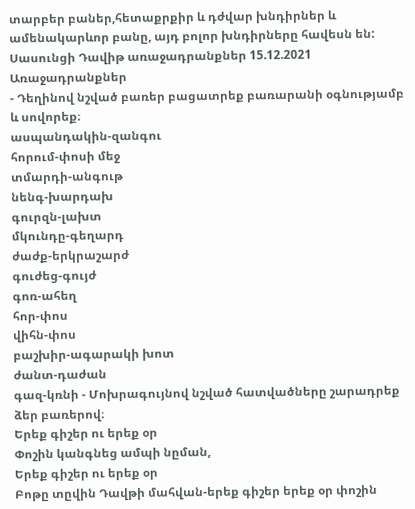տարբեր բաներ,հետաքրքիր և դժվար խնդիրներ և ամենակարևոր բանը, այդ բոլոր խնդիրները հավեսն են:
Սասունցի Դավիթ առաջադրանքներ 15.12.2021
Առաջադրանքներ
- Դեղինով նշված բառեր բացատրեք բառարանի օգնությամբ և սովորեք։
ասպանդակին-զանգու
հորում-փոսի մեջ
տմարդի-անգութ
նենգ-խարդախ
գուրզն-լախտ
մկունդը-գեղարդ
ժաժք-երկրաշարժ
գուժեց-գույժ
գոռ-ահեղ
հոր-փոս
վիհն-փոս
բաշխիր-ագարակի խոտ
ժանտ-դաժան
գազ-կռնի - Մոխրագույնով նշված հատվածները շարադրեք ձեր բառերով։
Երեք գիշեր ու երեք օր
Փոշին կանգնեց ամպի նըման,
Երեք գիշեր ու երեք օր
Բոթը տըվին Դավթի մահվան-երեք գիշեր երեք օր փոշին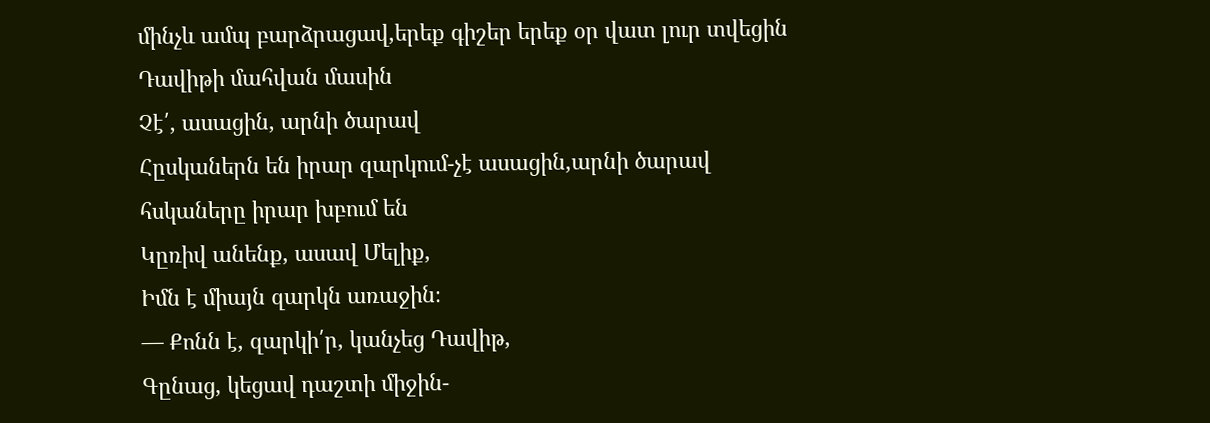մինչև ամպ բարձրացավ,երեք գիշեր երեք օր վատ լուր տվեցին Դավիթի մահվան մասին
Չէ՛, ասացին, արնի ծարավ
Հըսկաներն են իրար զարկում-չէ ասացին,արնի ծարավ հսկաները իրար խբում են
Կըռիվ անենք, ասավ Մելիք,
Իմն է միայն զարկն առաջին։
— Քոնն է, զարկի՛ր, կանչեց Դավիթ,
Գընաց, կեցավ դաշտի միջին-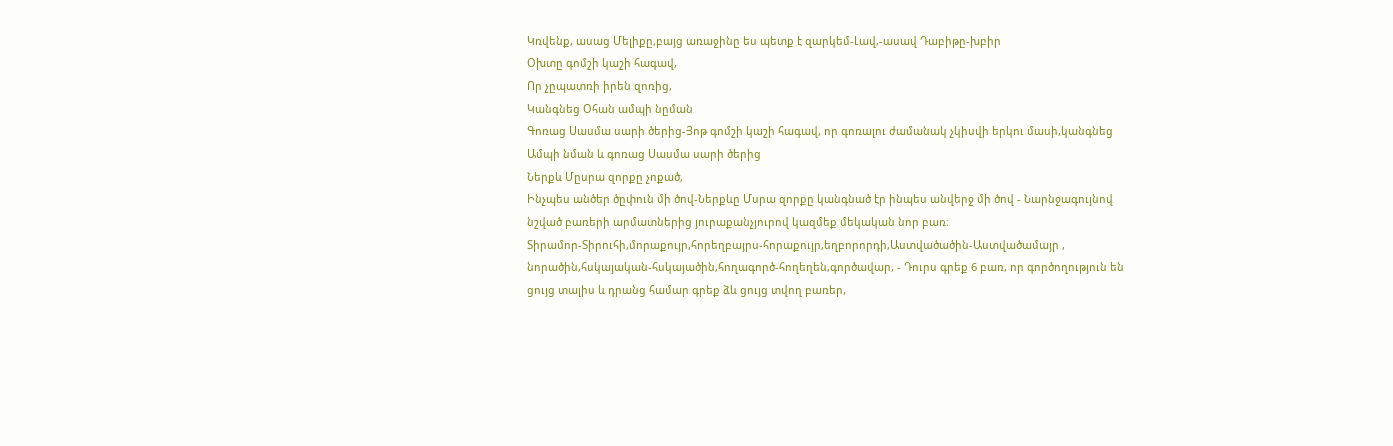Կռվենք, ասաց Մելիքը,բայց առաջինը ես պետք է զարկեմ-Լավ,-ասավ Դաբիթը-խբիր
Օխտը գոմշի կաշի հագավ,
Որ չըպատռի իրեն զոռից,
Կանգնեց Օհան ամպի նըման
Գոռաց Սասմա սարի ծերից-Յոթ գոմշի կաշի հագավ, որ գոռալու ժամանակ չկիսվի երկու մասի,կանգնեց Ամպի նման և գոռաց Սասմա սարի ծերից
Ներքև Մըսրա զորքը չոքած,
Ինչպես անծեր ծըփուն մի ծով-Ներքևը Մսրա զորքը կանգնած էր ինպես անվերջ մի ծով - Նարնջագույնով նշված բառերի արմատներից յուրաքանչյուրով կազմեք մեկական նոր բառ։
Տիրամոր-Տիրուհի,մորաքույր,հորեղբայրս-հորաքույր,եղբորորդի,Աստվածածին-Աստվածամայր , նորածին,հսկայական-հսկայածին,հողագործ-հողեղեն,գործավար, - Դուրս գրեք 6 բառ, որ գործողություն են ցույց տալիս և դրանց համար գրեք ձև ցույց տվող բառեր,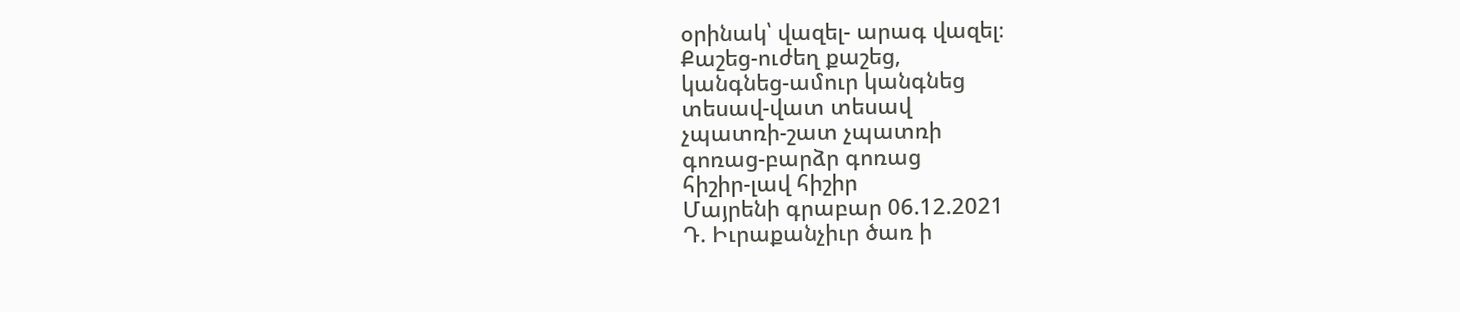օրինակ՝ վազել- արագ վազել։
Քաշեց-ուժեղ քաշեց,
կանգնեց-ամուր կանգնեց
տեսավ-վատ տեսավ
չպատռի-շատ չպատռի
գոռաց-բարձր գոռաց
հիշիր-լավ հիշիր
Մայրենի գրաբար 06.12.2021
Դ. Իւրաքանչիւր ծառ ի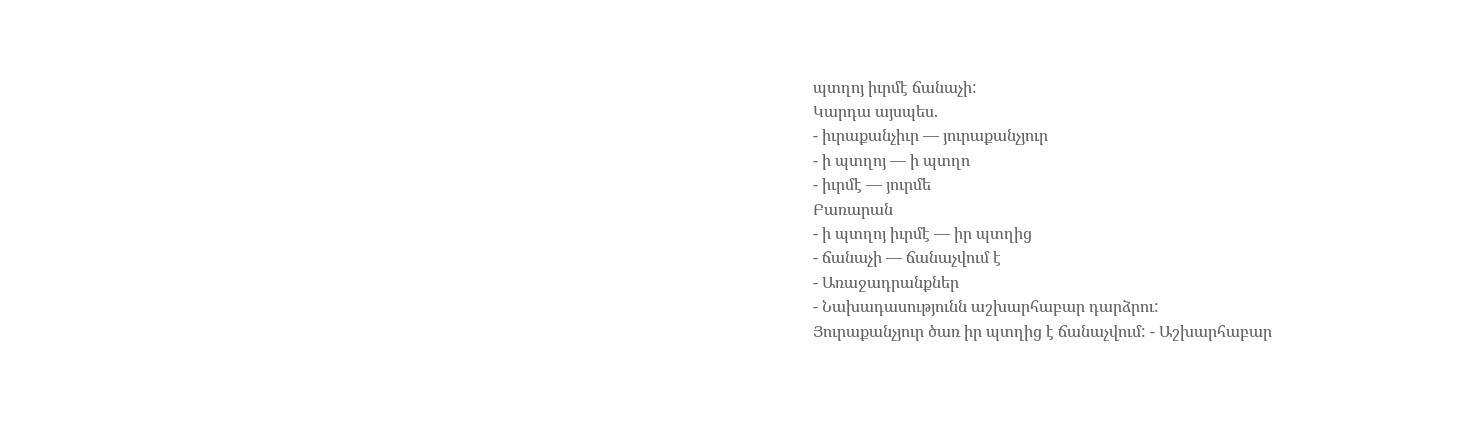պտղոյ իւրմէ ճանաչի:
Կարդա այսպես.
- իւրաքանչիւր — յուրաքանչյուր
- ի պտղոյ — ի պտղո
- իւրմէ — յուրմե
Բառարան
- ի պտղոյ իւրմէ — իր պտղից
- ճանաչի — ճանաչվում է
- Առաջադրանքներ
- Նախադասությունն աշխարհաբար դարձրու:
Յուրաքանչյուր ծառ իր պտղից է ճանաչվում: - Աշխարհաբար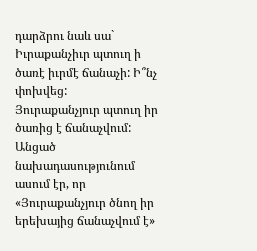դարձրու նաև սա` Իւրաքանչիւր պտուղ ի ծառէ իւրմէ ճանաչի: Ի՞նչ փոխվեց:
Յուրաքանչյուր պտուղ իր ծառից է ճանաչվում:
Անցած նախադասությունում ասում էր, որ «Յուրաքանչյուր ծնող իր երեխայից ճանաչվում է»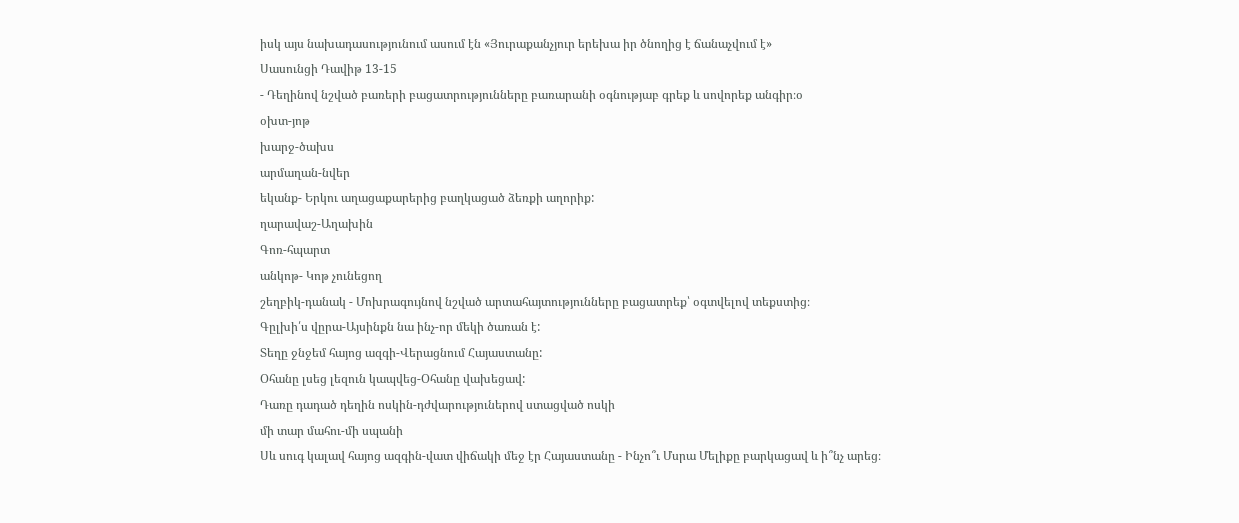իսկ այս նախադասությունում ասում էն «Յուրաքանչյուր երեխա իր ծնողից է ճանաչվում է»
Սասունցի Դավիթ 13-15
- Դեղինով նշված բառերի բացատրությունները բառարանի օգնությաբ գրեք և սովորեք անգիր։օ
օխտ-յոթ
խարջ-ծախս
արմաղան-նվեր
եկանք- Երկու աղացաքարերից բաղկացած ձեռքի աղորիք:
ղարավաշ-Աղախին
Գոռ-հպարտ
անկոթ- Կոթ չունեցող
շեղբիկ-դանակ - Մոխրագույնով նշված արտահայտությունները բացատրեք՝ օգտվելով տեքստից։
Գըլխի՛ս վըրա-Այսինքն նա ինչ-որ մեկի ծառան է:
Տեղը ջնջեմ հայոց ազգի-Վերացնում Հայաստանը:
Օհանը լսեց լեզուն կապվեց-Օհանը վախեցավ:
Դառը դադած դեղին ոսկին-դժվարություներով ստացված ոսկի
մի տար մահու-մի սպանի
Սև սուգ կալավ հայոց ազգին-վատ վիճակի մեջ էր Հայաստանը - Ինչո՞ւ Մսրա Մելիքը բարկացավ և ի՞նչ արեց։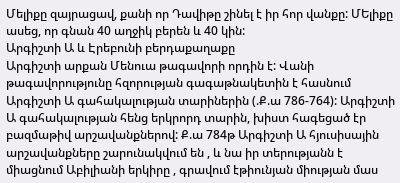Մելիքը զայրացավ, քանի որ Դավիթը շինել է իր հոր վանքը: ՄԵլիքը ասեց, որ գնան 40 աղջիկ բերեն և 40 կին:
Արգիշտի Ա և Էրեբունի բերդաքաղաքը
Արգիշտի արքան Մենուա թագավորի որդին է: Վանի թագավորությունը հզորության գագաթնակետին է հասնում Արգիշտի Ա գահակալության տարիներին (.Ք.ա 786-764): Արգիշտի Ա գահակալության հենց երկրորդ տարին, խիստ հագեցած էր բազմաթիվ արշավանքներով: Ք.ա 784թ Արգիշտի Ա հյուսիսային արշավանքները շարունակվում են , և նա իր տերությանն է միացնում Աբիլիանի երկիրը , գրավում էթիունյան միության մաս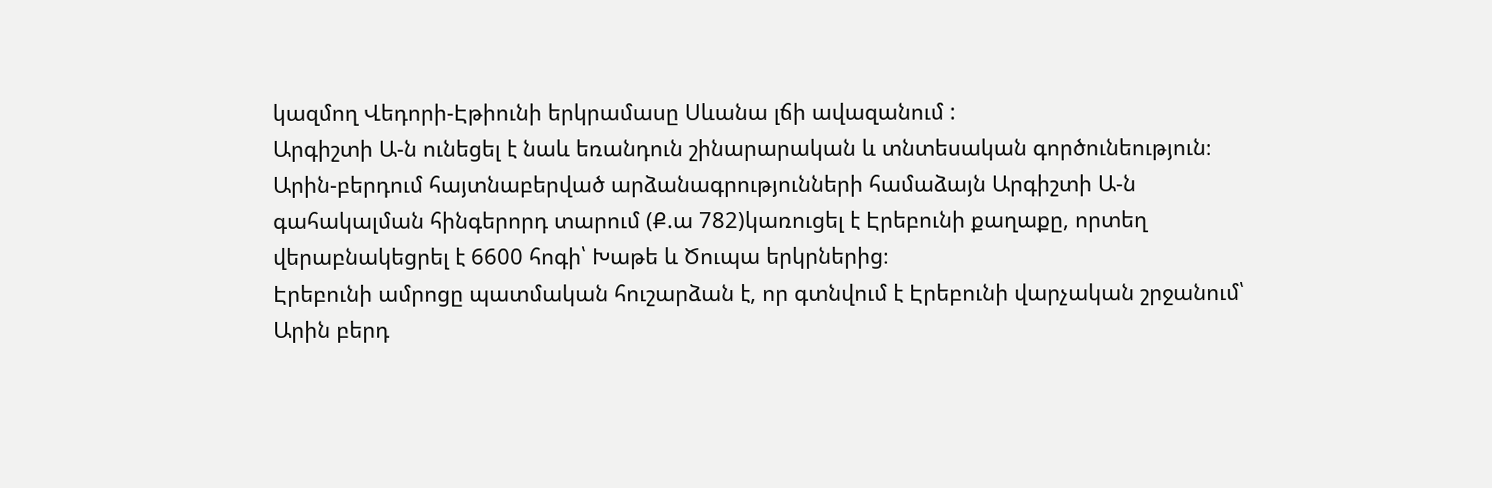կազմող Վեդորի-Էթիունի երկրամասը Սևանա լճի ավազանում :
Արգիշտի Ա-ն ունեցել է նաև եռանդուն շինարարական և տնտեսական գործունեություն։ Արին-բերդում հայտնաբերված արձանագրությունների համաձայն Արգիշտի Ա-ն գահակալման հինգերորդ տարում (Ք.ա 782)կառուցել է Էրեբունի քաղաքը, որտեղ վերաբնակեցրել է 6600 հոգի՝ Խաթե և Ծուպա երկրներից։
Էրեբունի ամրոցը պատմական հուշարձան է, որ գտնվում է Էրեբունի վարչական շրջանում՝ Արին բերդ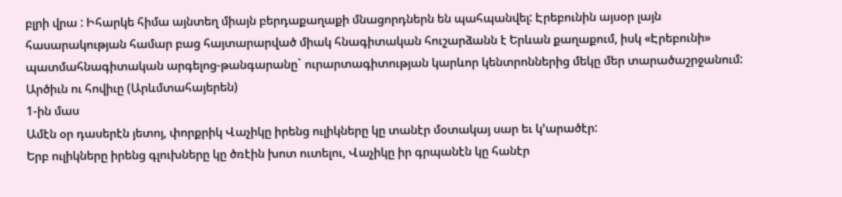բլրի վրա : Իհարկե հիմա այնտեղ միայն բերդաքաղաքի մնացորդներն են պահպանվել: Էրեբունին այսօր լայն հասարակության համար բաց հայտարարված միակ հնագիտական հուշարձանն է Երևան քաղաքում, իսկ «Էրեբունի» պատմահնագիտական արգելոց-թանգարանը` ուրարտագիտության կարևոր կենտրոններից մեկը մեր տարածաշրջանում:
Արծիւն ու հովիւը (Արևմտահայերեն)
1-ին մաս
Ամէն օր դասերէն յետոյ, փորքրիկ Վաչիկը իրենց ուլիկները կը տանէր մօտակայ սար եւ կ’արածէր:
Երբ ուլիկները իրենց գլուխները կը ծռէին խոտ ուտելու, Վաչիկը իր գրպանէն կը հանէր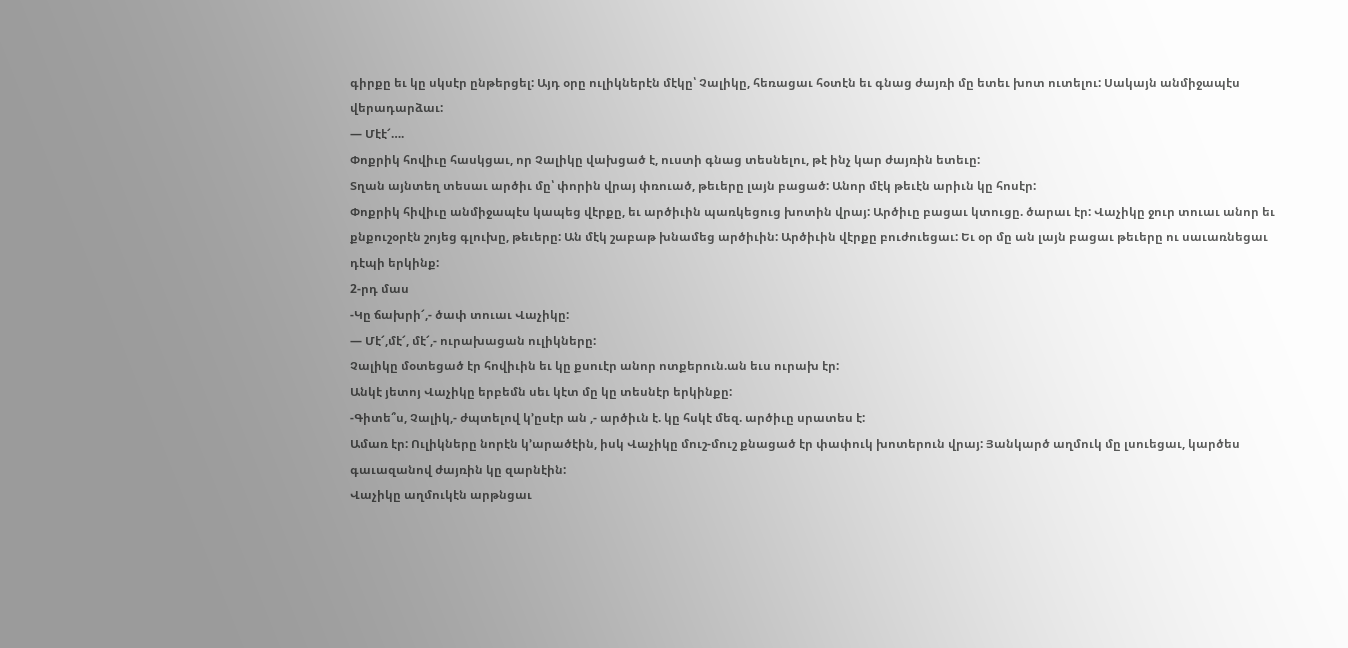գիրքը եւ կը սկսէր ընթերցել: Այդ օրը ուլիկներէն մէկը՝ Չալիկը, հեռացաւ հօտէն եւ գնաց ժայռի մը ետեւ խոտ ուտելու: Սակայն անմիջապէս վերադարձաւ:
— Մէէ՜….
Փոքրիկ հովիւը հասկցաւ, որ Չալիկը վախցած է, ուստի գնաց տեսնելու, թէ ինչ կար ժայռին ետեւը:
Տղան այնտեղ տեսաւ արծիւ մը՝ փորին վրայ փռուած, թեւերը լայն բացած: Անոր մէկ թեւէն արիւն կը հոսէր:
Փոքրիկ հիվիւը անմիջապէս կապեց վէրքը, եւ արծիւին պառկեցուց խոտին վրայ: Արծիւը բացաւ կտուցը. ծարաւ էր: Վաչիկը ջուր տուաւ անոր եւ քնքուշօրէն շոյեց գլուխը, թեւերը: Ան մէկ շաբաթ խնամեց արծիւին: Արծիւին վէրքը բուժուեցաւ: Եւ օր մը ան լայն բացաւ թեւերը ու սաւառնեցաւ դէպի երկինք:
2-րդ մաս
-Կը ճախրի՜,- ծափ տուաւ Վաչիկը:
— Մէ՜,մէ՜, մէ՜,- ուրախացան ուլիկները:
Չալիկը մօտեցած էր հովիւին եւ կը քսուէր անոր ոտքերուն.ան եւս ուրախ էր:
Անկէ յետոյ Վաչիկը երբեմն սեւ կէտ մը կը տեսնէր երկինքը:
-Գիտե՞ս, Չալիկ,- ժպտելով կ’ըսէր ան ,- արծիւն է. կը հսկէ մեզ. արծիւը սրատես է:
Ամառ էր: Ուլիկները նորէն կ’արածէին, իսկ Վաչիկը մուշ-մուշ քնացած էր փափուկ խոտերուն վրայ: Յանկարծ աղմուկ մը լսուեցաւ, կարծես գաւազանով ժայռին կը զարնէին:
Վաչիկը աղմուկէն արթնցաւ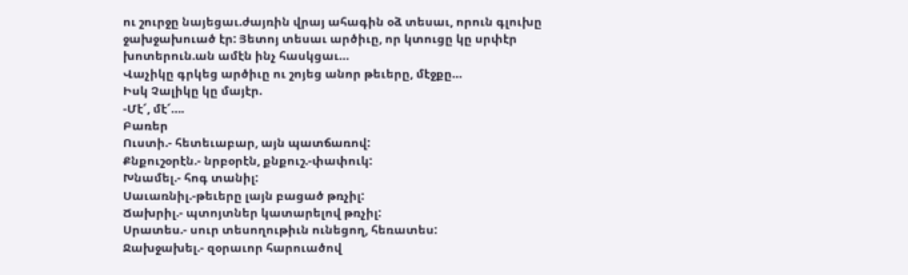ու շուրջը նայեցաւ.ժայռին վրայ ահագին օձ տեսաւ, որուն գլուխը ջախջախուած էր: Յետոյ տեսաւ արծիւը, որ կտուցը կը սրփէր խոտերուն.ան ամէն ինչ հասկցաւ…
Վաչիկը գրկեց արծիւը ու շոյեց անոր թեւերը, մէջքը…
Իսկ Չալիկը կը մայէր.
-Մէ՜, մէ՜….
Բառեր
Ուստի.- հետեւաբար, այն պատճառով:
Քնքուշօրէն.- նրբօրէն, քնքուշ.-փափուկ:
Խնամել.- հոգ տանիլ:
Սաւառնիլ.-թեւերը լայն բացած թռչիլ:
Ճախրիլ.- պտոյտներ կատարելով թռչիլ:
Սրատես.- սուր տեսողութիւն ունեցող, հեռատես:
Ջախջախել.- զօրաւոր հարուածով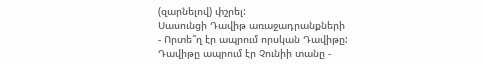(զարնելով) փշրել:
Սասունցի Դավիթ առաջադրանքների
- Որտե՞ղ էր ապրում որսկան Դավիթը:
Դավիթը ապրում էր Չունիի տանը -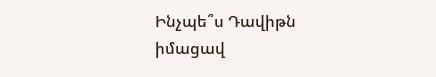Ինչպե՞ս Դավիթն իմացավ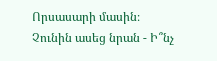Որսասարի մասին։
Չունին ասեց նրան - Ի՞նչ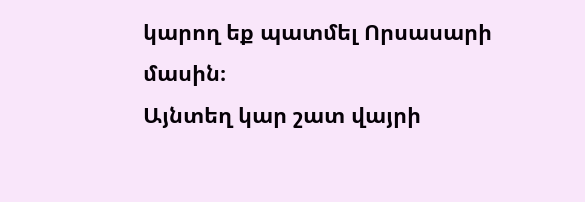կարող եք պատմել Որսասարի մասին։
Այնտեղ կար շատ վայրի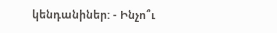կենդանիներ: - Ինչո՞ւ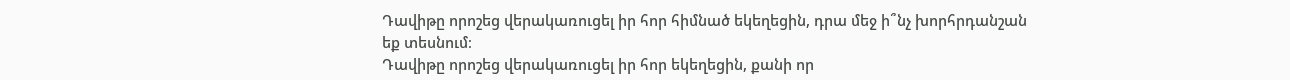Դավիթը որոշեց վերակառուցել իր հոր հիմնած եկեղեցին, դրա մեջ ի՞նչ խորհրդանշան եք տեսնում։
Դավիթը որոշեց վերակառուցել իր հոր եկեղեցին, քանի որ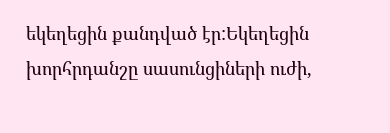եկեղեցին քանդված էր:Եկեղեցին խորհրդանշը սասունցիների ուժի,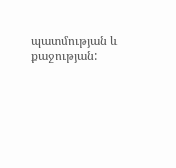պատմության և քաջության: